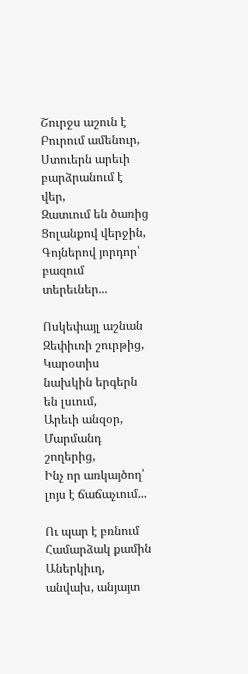Շուրջս աշուն է
Բուրում ամենուր,
Ստուերն արեւի բարձրանում է վեր,
Զատւում են ծառից
Ցոլանքով վերջին,
Գոյներով յորդոր՝ բազում տերեւներ...

Ոսկեփայլ աշնան
Զեփիւռի շուրթից,
Կարօտիս նախկին երգերն են լսւում,
Արեւի անզօր,
Մարմանդ շողերից,
Ինչ որ առկայծող՝ լոյս է ճաճաչւում...

Ու պար է բռնում
Համարձակ քամին
Աներկիւղ, անվախ, անյայտ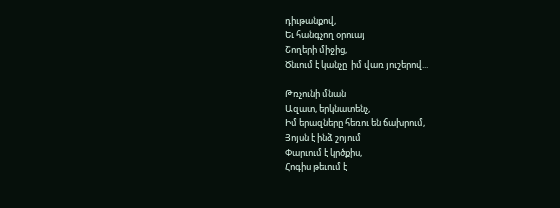դիւթանքով,
Եւ հանգչող օրուայ
Շողերի միջից,
Ծնւում է կանչը  իմ վառ յուշերով...

Թռչունի մնան
Ազատ, երկնատենչ,
Իմ երազները հեռու են ճախրում,
Յոյսն է ինձ շոյում
Փարւում է կրծքիս,
Հոգիս թեւում է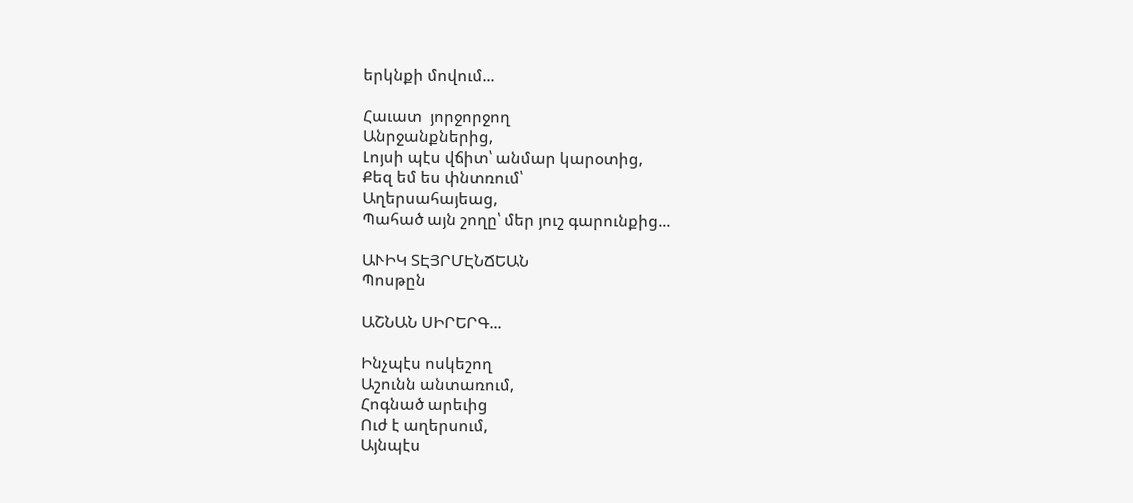երկնքի մովում...

Հաւատ  յորջորջող
Անրջանքներից,
Լոյսի պէս վճիտ՝ անմար կարօտից,
Քեզ եմ ես փնտռում՝
Աղերսահայեաց,
Պահած այն շողը՝ մեր յուշ գարունքից...

ԱՒԻԿ ՏԷՅՐՄԷՆՃԵԱՆ
Պոսթըն

ԱՇՆԱՆ ՍԻՐԵՐԳ...

Ինչպէս ոսկեշող
Աշունն անտառում,
Հոգնած արեւից
Ուժ է աղերսում,
Այնպէս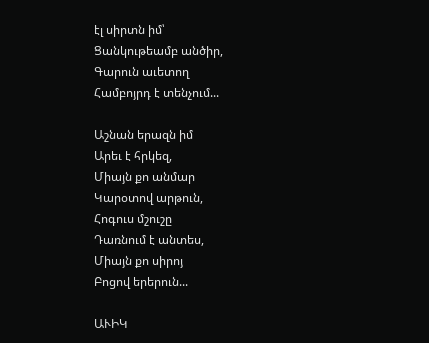էլ սիրտն իմ՝
Ցանկութեամբ անծիր,
Գարուն աւետող
Համբոյրդ է տենչում...

Աշնան երազն իմ
Արեւ է հրկեզ,
Միայն քո անմար
Կարօտով արթուն,
Հոգուս մշուշը
Դառնում է անտես,
Միայն քո սիրոյ
Բոցով երերուն...

ԱՒԻԿ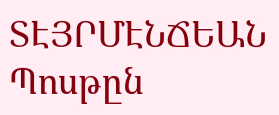ՏԷՅՐՄԷՆՃԵԱՆ
Պոսթըն